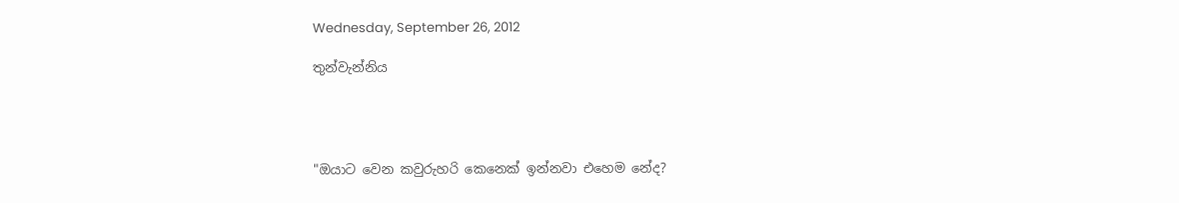Wednesday, September 26, 2012

තුන්වැන්නිය




"ඔයාට වෙන කවුරුහරි කෙනෙක් ඉන්නවා එහෙම නේද?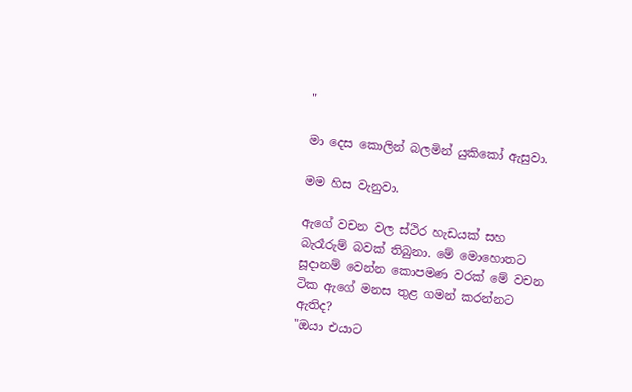"

මා දෙස කොලින් බලමින් යුකිකෝ ඇසුවා.

මම හිස වැනුවා.

ඇගේ වචන වල ස්ථිර හැඩයක් සහ බැරෑරුම් බවක් තිබුනා. මේ මොහොතට සූදානම් වෙන්න කොපමණ වරක් මේ වචන ටික ඇගේ මනස තුළ ගමන් කරන්නට ඇතිද?
"ඔයා එයාට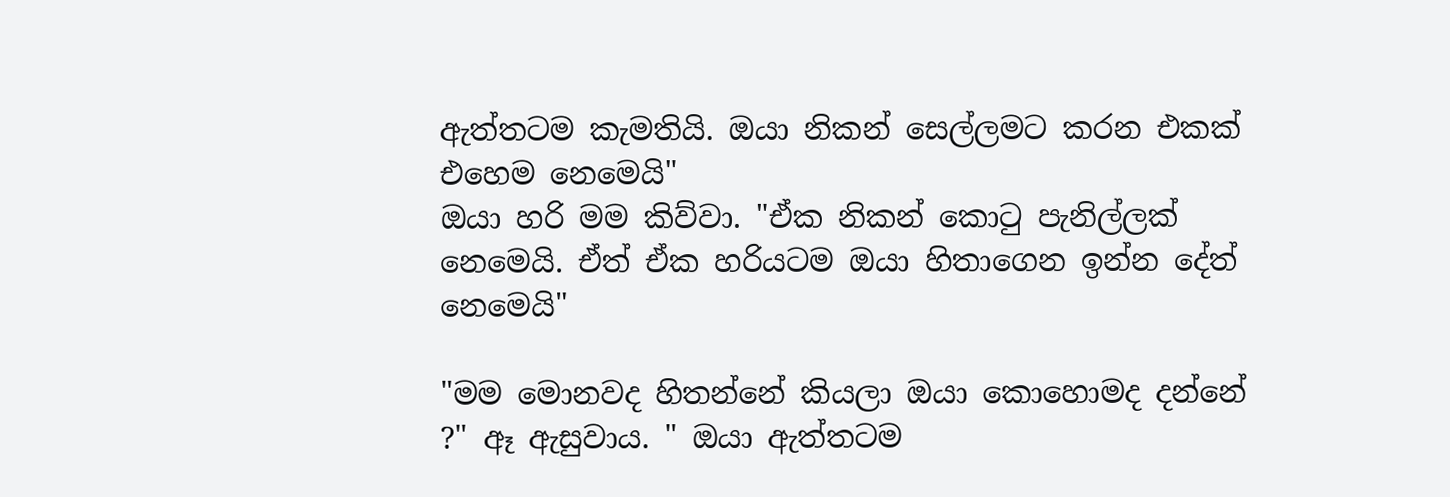ඇත්තටම කැමතියි. ඔයා නිකන් සෙල්ලමට කරන එකක් එහෙම නෙමෙයි"
ඔයා හරි මම කිව්වා. "ඒක නිකන් කොටු පැනිල්ලක් නෙමෙයි. ඒත් ඒක හරියටම ඔයා හිතාගෙන ඉන්න දේත් නෙමෙයි"

"මම මොනවද හිතන්නේ කියලා ඔයා කොහොමද දන්නේ ?" ඈ ඇසුවාය. " ඔයා ඇත්තටම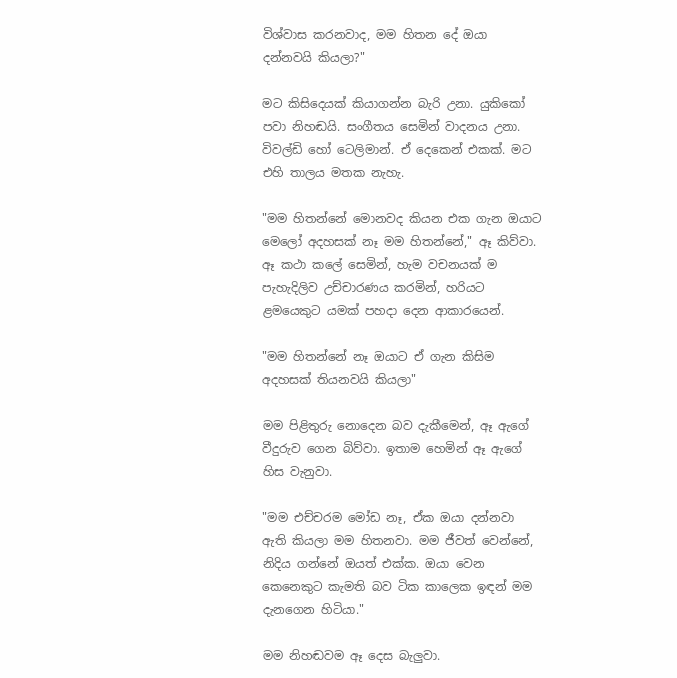විශ්වාස කරනවාද, මම හිතන දේ ඔයා දන්නවයි කියලා?"

මට කිසිදෙයක් කියාගන්න බැරි උනා. යුකිකෝ පවා නිහඬයි. සංගීතය සෙමින් වාදනය උනා. විවල්ඩි හෝ ටෙලිමාන්. ඒ දෙකෙන් එකක්. මට එහි තාලය මතක නැහැ.

"මම හිතන්නේ මොනවද කියන එක ගැන ඔයාට මෙලෝ අදහසක් නෑ මම හිතන්නේ," ඈ කිව්වා. ඈ කථා කලේ සෙමින්, හැම වචනයක් ම පැහැදිලිව උච්චාරණය කරමින්, හරියට ළමයෙකුට යමක් පහදා දෙන ආකාරයෙන්.

"මම හිතන්නේ නෑ ඔයාට ඒ ගැන කිසිම අදහසක් තියනවයි කියලා"

මම පිළිතුරු නොදෙන බව දැකීමෙන්, ඈ ඇගේ වීදුරුව ගෙන බිව්වා. ඉතාම හෙමින් ඈ ඇගේ හිස වැනුවා.

"මම එච්චරම මෝඩ නෑ, ඒක ඔයා දන්නවා ඇති කියලා මම හිතනවා. මම ජීවත් වෙන්නේ, නිදිය ගන්නේ ඔයත් එක්ක. ඔයා වෙන කෙනෙකුට කැමති බව ටික කාලෙක ඉඳන් මම දැනගෙන හිටියා."

මම නිහඬවම ඈ දෙස බැලුවා.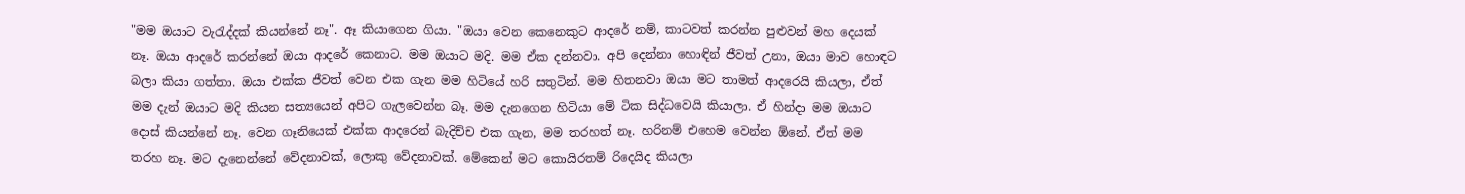"මම ඔයාට වැරැද්දක් කියන්නේ නෑ". ඈ කියාගෙන ගියා. "ඔයා වෙන කෙනෙකුට ආදරේ නම්, කාටවත් කරන්න පුළුවන් මහ දෙයක් නෑ. ඔයා ආදරේ කරන්නේ ඔයා ආදරේ කෙනාට. මම ඔයාට මදි. මම ඒක දන්නවා. අපි දෙන්නා හොඳින් ජීවත් උනා, ඔයා මාව හොඳට බලා කියා ගත්තා. ඔයා එක්ක ජීවත් වෙන එක ගැන මම හිටියේ හරි සතුටින්. මම හිතනවා ඔයා මට තාමත් ආදරෙයි කියලා, ඒත් මම දැන් ඔයාට මදි කියන සත්‍යයෙන් අපිට ගැලවෙන්න බෑ. මම දැනගෙන හිටියා මේ ටික සිද්ධවෙයි කියාලා. ඒ හින්දා මම ඔයාට දොස් කියන්නේ නෑ. වෙන ගෑනියෙක් එක්ක ආදරෙන් බැදිච්ච එක ගැන, මම තරහත් නෑ. හරිනම් එහෙම වෙන්න ඕනේ. ඒත් මම තරහ නෑ. මට දැනෙන්නේ වේදනාවක්, ලොකු වේදනාවක්. මේකෙන් මට කොයිරතම් රිදෙයිද කියලා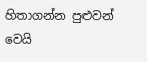හිතාගන්න පුළුවන් වෙයි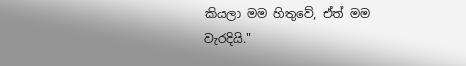කියලා මම හිතුවේ, ඒත් මම වැරදියි."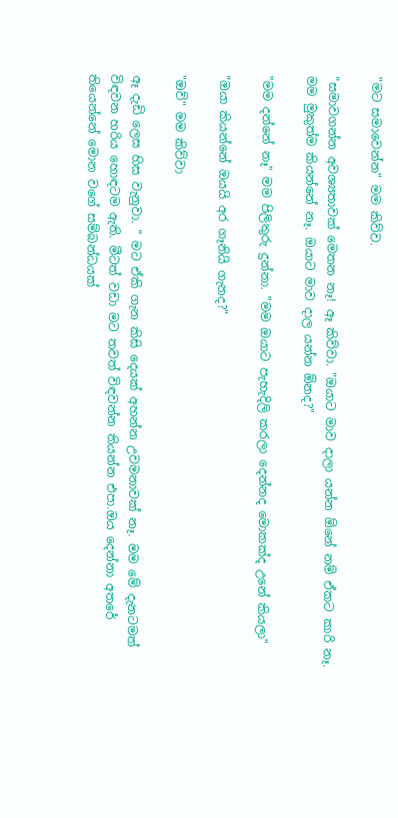"මට සමාවෙන්න" මම කිව්ව.

"සමාවගන්න අවශ්‍යතාවක් මෙතන නෑ! ඈ කිව්වා. "ඔයාට මාව දාලා යන්න ඕනේ නම් ඒකට කාරි නෑ. මම මුකුත්ම කියන්නේ නෑ. ඔයාට මාව දාල යන්න ඕනද?"

"මම දන්නේ නෑ" මම පිලිතුරු දුන්නා. "මම ඔයාට පැහැදිලි කරලා දෙන්නද මොකක්ද උනේ කියලා"

"ඔයා කියන්නේ ඔයයි අර ගෑනියි ගැනද?"

"ඔව්" මම කිව්වා

ඈ දැඩි ලෙස හිස වැනුවා. " මට ඒකි ගැන කිසි දෙයක් අහන්න උවමනාවක් නෑ. මම මේ දැනටමත් විඳවන හරිය හොඳටම ඇති. මීටත් වඩා මට තවත් විඳවන්න තියන්න එපා.ඔය දෙන්නා අතරේ තියෙන්නේ මොන වගේ සම්බන්ධයක්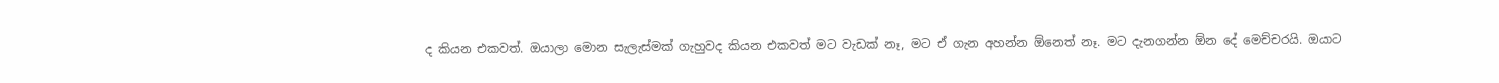ද කියන එකවත්. ඔයාලා මොන සැලැස්මක් ගැහුවද කියන එකවත් මට වැඩක් නෑ, මට ඒ ගැන අහන්න ඕනෙත් නෑ. මට දැනගන්න ඕන දේ මෙච්චරයි. ඔයාට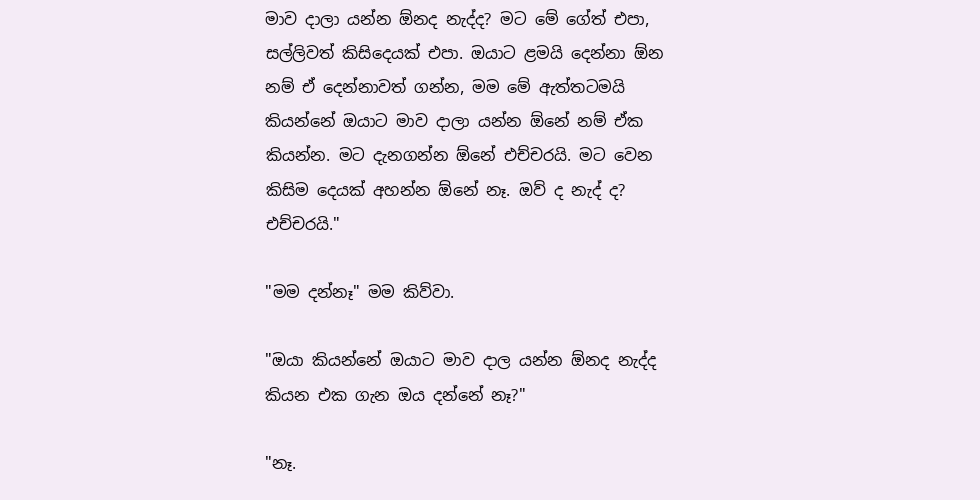මාව දාලා යන්න ඕනද නැද්ද? මට මේ ගේත් එපා, සල්ලිවත් කිසිදෙයක් එපා. ඔයාට ළමයි දෙන්නා ඕන නම් ඒ දෙන්නාවත් ගන්න, මම මේ ඇත්තටමයි කියන්නේ ඔයාට මාව දාලා යන්න ඕනේ නම් ඒක කියන්න. මට දැනගන්න ඕනේ එච්චරයි. මට වෙන කිසිම දෙයක් අහන්න ඕනේ නෑ. ඔව් ද නැද් ද? එච්චරයි."

"මම දන්නෑ" මම කිව්වා.

"ඔයා කියන්නේ ඔයාට මාව දාල යන්න ඕනද නැද්ද කියන එක ගැන ඔය දන්නේ නෑ?"

"නෑ.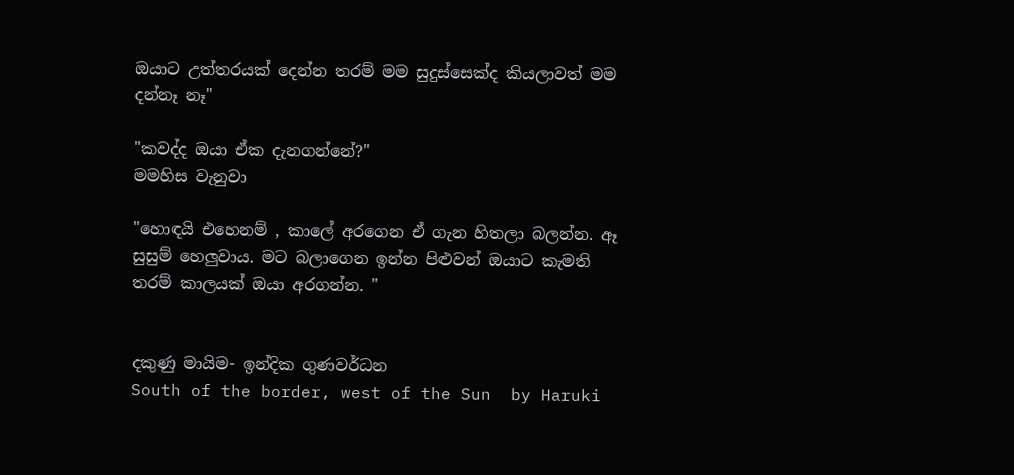ඔයාට උත්තරයක් දෙන්න තරම් මම සුදුස්සෙක්ද කියලාවත් මම දන්නෑ නෑ"

"කවද්ද ඔයා ඒක දැනගන්නේ?"
මමහිස වැනුවා

"හොඳයි එහෙනම් , කාලේ අරගෙන ඒ ගැන හිතලා බලන්න. ඈ සුසුම් හෙලුවාය. මට බලාගෙන ඉන්න පිළුවන් ඔයාට කැමති තරම් කාලයක් ඔයා අරගන්න. "


දකුණු මායිම- ඉන්දික ගුණවර්ධන
South of the border, west of the Sun  by Haruki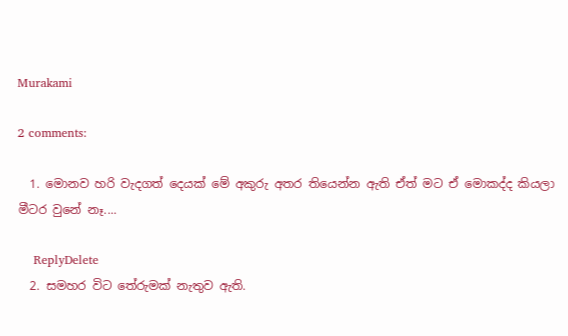Murakami

2 comments:

  1. මොනව හරි වැදගත් දෙයක් මේ අකුරු අතර තියෙන්න ඇති ඒත් මට ඒ මොකද්ද කියලා මීටර වුනේ නෑ....

    ReplyDelete
  2. සමහර විට තේරුමක් නැතුව ඇති.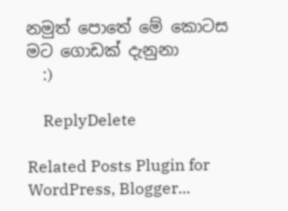නමුත් පොතේ මේ කොටස මට ගොඩක් දැනුනා
    :)

    ReplyDelete

Related Posts Plugin for WordPress, Blogger...